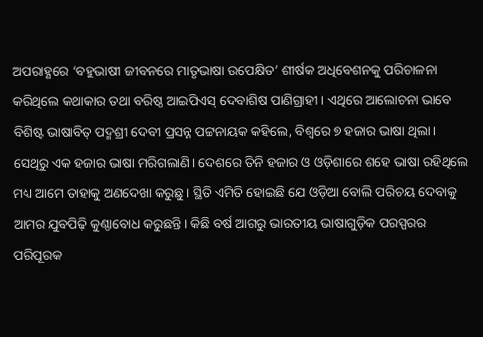ଅପରାହ୍ଣରେ ‘ବହୁଭାଷୀ ଜୀବନରେ ମାତୃଭାଷା ଉପେକ୍ଷିତ’ ଶୀର୍ଷକ ଅଧିବେଶନକୁ ପରିଚାଳନା କରିଥିଲେ କଥାକାର ତଥା ବରିଷ୍ଠ ଆଇପିଏସ୍ ଦେବାଶିଷ ପାଣିଗ୍ରାହୀ। ଏଥିରେ ଆଲୋଚନା ଭାବେ ବିଶିଷ୍ଟ ଭାଷାବିତ୍ ପଦ୍ମଶ୍ରୀ ଦେବୀ ପ୍ରସନ୍ନ ପଟ୍ଟନାୟକ କହିଲେ, ବିଶ୍ୱରେ ୭ ହଜାର ଭାଷା ଥିଲା। ସେଥିରୁ ଏକ ହଜାର ଭାଷା ମରିଗଲାଣି। ଦେଶରେ ତିନି ହଜାର ଓ ଓଡ଼ିଶାରେ ଶହେ ଭାଷା ରହିଥିଲେ ମଧ୍ୟ ଆମେ ତାହାକୁ ଅଣଦେଖା କରୁଛୁ। ସ୍ଥିତି ଏମିତି ହୋଇଛି ଯେ ଓଡ଼ିଆ ବୋଲି ପରିଚୟ ଦେବାକୁ ଆମର ଯୁବପିଢ଼ି କୁଣ୍ଠାବୋଧ କରୁଛନ୍ତି। କିଛି ବର୍ଷ ଆଗରୁ ଭାରତୀୟ ଭାଷାଗୁଡ଼ିକ ପରସ୍ପରର ପରିପୂରକ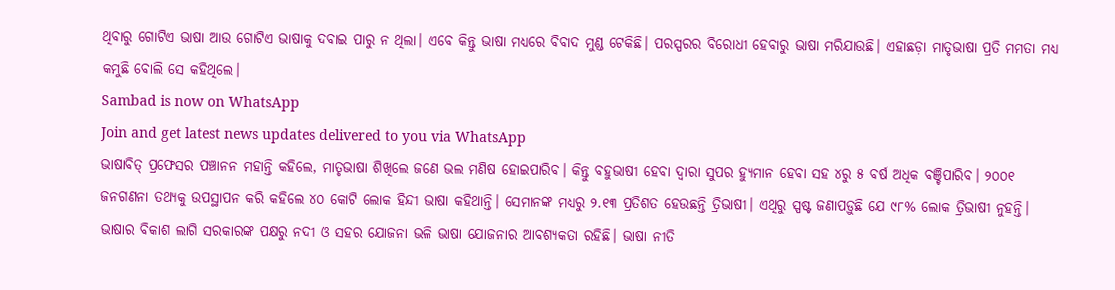ଥିବାରୁ ଗୋଟିଏ ଭାଷା ଆଉ ଗୋଟିଏ ଭାଷାକୁ ଦବାଇ ପାରୁ ନ ଥିଲା। ଏବେ କିନ୍ତୁ ଭାଷା ମଧ୍ୟରେ ବିବାଦ ମୁଣ୍ଡ ଟେକିଛି। ପରସ୍ପରର ବିରୋଧୀ ହେବାରୁ ଭାଷା ମରିଯାଉଛି। ଏହାଛଡ଼ା ମାତୃଭାଷା ପ୍ରତି ମମତା ମଧ୍ୟ କମୁଛି ବୋଲି ସେ କହିଥିଲେ।
Sambad is now on WhatsApp
Join and get latest news updates delivered to you via WhatsApp
ଭାଷାବିତ୍ ପ୍ରଫେସର ପଞ୍ଚାନନ ମହାନ୍ତି କହିଲେ, ମାତୃଭାଷା ଶିଖିଲେ ଜଣେ ଭଲ ମଣିଷ ହୋଇପାରିବ। କିନ୍ତୁ ବହୁଭାଷୀ ହେବା ଦ୍ୱାରା ସୁପର ହ୍ୟୁମାନ ହେବା ସହ ୪ରୁ ୫ ବର୍ଷ ଅଧିକ ବଞ୍ଚିପାରିବ। ୨୦୦୧ ଜନଗଣନା ତଥ୍ୟକୁ ଉପସ୍ଥାପନ କରି କହିଲେ ୪୦ କୋଟି ଲୋକ ହିନ୍ଦୀ ଭାଷା କହିଥାନ୍ତି। ସେମାନଙ୍କ ମଧ୍ୟରୁ ୨.୧୩ ପ୍ରତିଶତ ହେଉଛନ୍ତି ତ୍ରିଭାଷୀ। ଏଥିରୁ ସ୍ପଷ୍ଟ ଜଣାପଡ଼ୁଛି ଯେ ୯୮% ଲୋକ ତ୍ରିଭାଷୀ ନୁହନ୍ତି। ଭାଷାର ବିକାଶ ଲାଗି ସରକାରଙ୍କ ପକ୍ଷରୁ ନଦୀ ଓ ସହର ଯୋଜନା ଭଳି ଭାଷା ଯୋଜନାର ଆବଶ୍ୟକତା ରହିଛି। ଭାଷା ନୀତି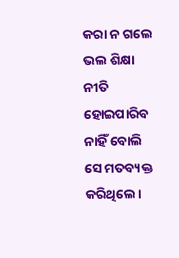କରା ନ ଗଲେ ଭଲ ଶିକ୍ଷା ନୀତି ହୋଇପାରିବ ନାହିଁ ବୋଲି ସେ ମତବ୍ୟକ୍ତ କରିଥିଲେ।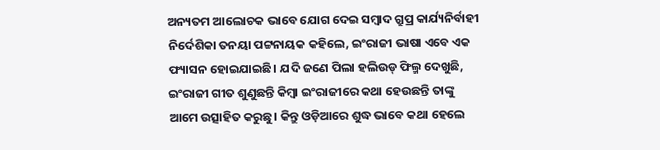ଅନ୍ୟତମ ଆଲୋଚକ ଭାବେ ଯୋଗ ଦେଇ ସମ୍ବାଦ ଗ୍ରୁପ୍ର କାର୍ଯ୍ୟନିର୍ବାହୀ ନିର୍ଦେଶିକା ତନୟା ପଟ୍ଟନାୟକ କହିଲେ, ଇଂରାଜୀ ଭାଷା ଏବେ ଏକ ଫ୍ୟାସନ ହୋଇଯାଇଛି। ଯଦି ଜଣେ ପିଲା ହଲିଉଡ୍ ଫିଲ୍ମ ଦେଖୁଛି, ଇଂରାଜୀ ଗୀତ ଶୁଣୁଛନ୍ତି କିମ୍ବା ଇଂରାଜୀରେ କଥା ହେଉଛନ୍ତି ତାଙ୍କୁ ଆମେ ଉତ୍ସାହିତ କରୁଛୁ। କିନ୍ତୁ ଓଡ଼ିଆରେ ଶୁଦ୍ଧ ଭାବେ କଥା ହେଲେ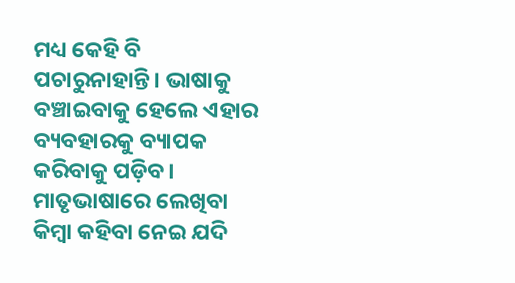ମଧ୍ୟ କେହି ବି ପଚାରୁନାହାନ୍ତି। ଭାଷାକୁ ବଞ୍ଚାଇବାକୁ ହେଲେ ଏହାର ବ୍ୟବହାରକୁ ବ୍ୟାପକ କରିବାକୁ ପଡ଼ିବ। ମାତୃଭାଷାରେ ଲେଖିବା କିମ୍ବା କହିବା ନେଇ ଯଦି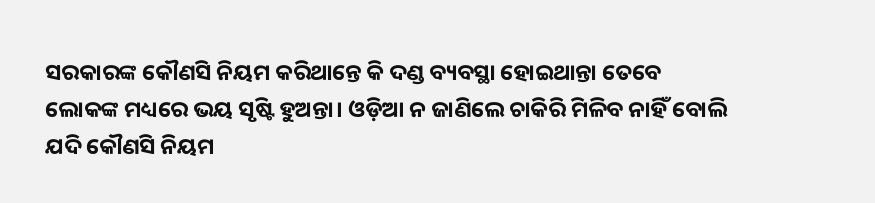ସରକାରଙ୍କ କୌଣସି ନିୟମ କରିଥାନ୍ତେ କି ଦଣ୍ଡ ବ୍ୟବସ୍ଥା ହୋଇଥାନ୍ତା ତେବେ ଲୋକଙ୍କ ମଧ୍ୟରେ ଭୟ ସୃଷ୍ଟି ହୁଅନ୍ତା। ଓଡ଼ିଆ ନ ଜାଣିଲେ ଚାକିରି ମିଳିବ ନାହିଁ ବୋଲି ଯଦି କୌଣସି ନିୟମ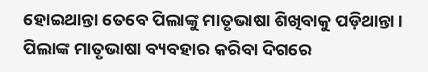ହୋଇଥାନ୍ତା ତେବେ ପିଲାଙ୍କୁ ମାତୃଭାଷା ଶିଖିବାକୁ ପଡ଼ିଥାନ୍ତା। ପିଲାଙ୍କ ମାତୃଭାଷା ବ୍ୟବହାର କରିବା ଦିଗରେ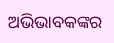ଅଭିଭାବକଙ୍କର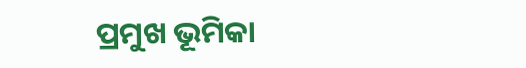ପ୍ରମୁଖ ଭୂମିକା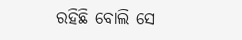ରହିଛି ବୋଲି ସେ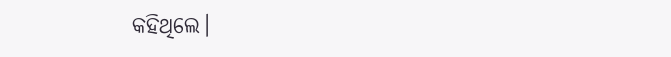କହିଥିଲେ।